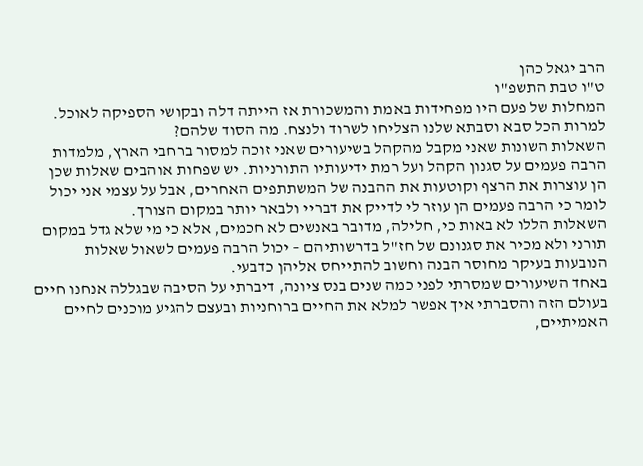הרב יגאל כהן
ט"ו טבת התשפ"ו
המחלות של פעם היו מפחידות באמת והמשכורת אז הייתה דלה ובקושי הספיקה לאוכל. למרות הכל סבא וסבתא שלנו הצליחו לשרוד ולנצח. מה הסוד שלהם?
השאלות השונות שאני מקבל מהקהל בשיעורים שאני זוכה למסור ברחבי הארץ, מלמדות הרבה פעמים על סגנון הקהל ועל רמת ידיעותיו התורניות. יש שפחות אוהבים שאלות שכן הן עוצרות את הרצף וקוטעות את ההבנה של המשתתפים האחרים, אבל על עצמי אני יכול לומר כי הרבה פעמים הן עוזר לי לדייק את דבריי ולבאר יותר במקום הצורך.
השאלות הללו לא באות כי, חלילה, מדובר באנשים לא חכמים, אלא כי מי שלא גדל במקום תורני ולא מכיר את סגנונם של חז"ל בדרשותיהם – יכול הרבה פעמים לשאול שאלות הנובעות בעיקר מחוסר הבנה וחשוב להתייחס אליהן כדבעי.
באחד השיעורים שמסרתי לפני כמה שנים בנס ציונה, דיברתי על הסיבה שבגללה אנחנו חיים בעולם הזה והסברתי איך אפשר למלא את החיים ברוחניות ובעצם להגיע מוכנים לחיים האמיתיים,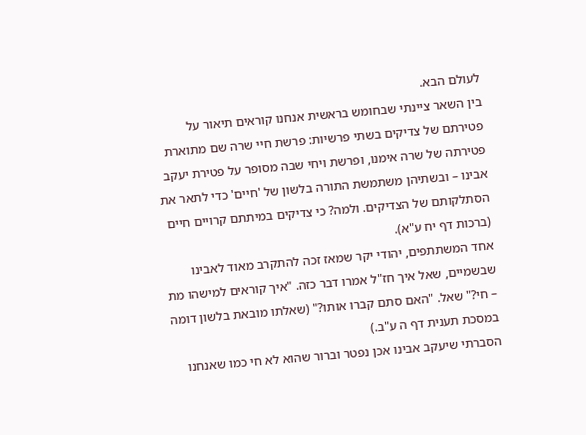לעולם הבא.
בין השאר ציינתי שבחומש בראשית אנחנו קוראים תיאור על פטירתם של צדיקים בשתי פרשיות: פרשת חיי שרה שם מתוארת פטירתה של שרה אימנו, ופרשת ויחי שבה מסופר על פטירת יעקב אבינו – ובשתיהן משתמשת התורה בלשון של 'חיים' כדי לתאר את הסתלקותם של הצדיקים. ולמה? כי צדיקים במיתתם קרויים חיים (ברכות דף יח ע"א).
אחד המשתתפים, יהודי יקר שמאז זכה להתקרב מאוד לאבינו שבשמיים, שאל איך חז"ל אמרו דבר כזה. "איך קוראים למישהו מת – חי?" שאל. "האם סתם קברו אותו?" (שאלתו מובאת בלשון דומה במסכת תענית דף ה ע"ב.)
הסברתי שיעקב אבינו אכן נפטר וברור שהוא לא חי כמו שאנחנו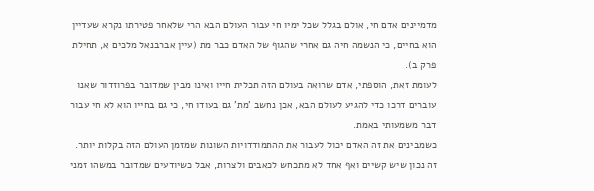מדמיינים אדם חי, אולם בגלל שכל ימיו חי עבור העולם הבא הרי שלאחר פטירתו נקרא שעדיין הוא בחיים, כי הנשמה חיה גם אחרי שהגוף של האדם כבר מת (עיין אברבנאל מלכים א, תחילת פרק ב).
לעומת זאת, הוספתי, אדם שרואה בעולם הזה תכלית חייו ואינו מבין שמדובר בפרוזדור שאנו עוברים דרכו כדי להגיע לעולם הבא, אכן נחשב 'מת' גם בעודו חי, כי גם בחייו הוא לא חי עבור דבר משמעותי באמת.
כשמבינים את זה האדם יכול לעבור את ההתמודדויות השונות שמזמן העולם הזה בקלות יותר. זה נכון שיש קשיים ואף אחד לא מתכחש לכאבים ולצרות, אבל כשיודעים שמדובר במשהו זמני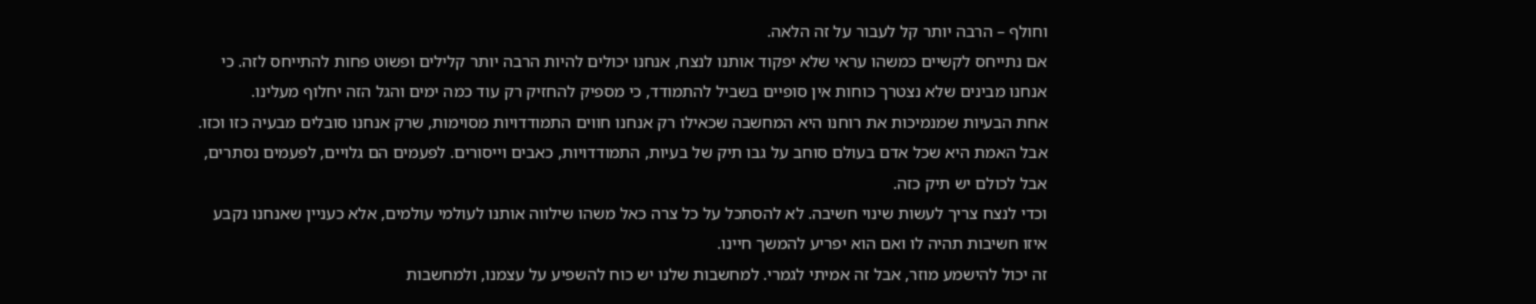וחולף – הרבה יותר קל לעבור על זה הלאה.
אם נתייחס לקשיים כמשהו עראי שלא יפקוד אותנו לנצח, אנחנו יכולים להיות הרבה יותר קלילים ופשוט פחות להתייחס לזה. כי אנחנו מבינים שלא נצטרך כוחות אין סופיים בשביל להתמודד, כי מספיק להחזיק רק עוד כמה ימים והגל הזה יחלוף מעלינו.
אחת הבעיות שמנמיכות את רוחנו היא המחשבה שכאילו רק אנחנו חווים התמודדויות מסוימות, שרק אנחנו סובלים מבעיה כזו וכזו. אבל האמת היא שכל אדם בעולם סוחב על גבו תיק של בעיות, התמודדויות, כאבים וייסורים. לפעמים הם גלויים, לפעמים נסתרים, אבל לכולם יש תיק כזה.
וכדי לנצח צריך לעשות שינוי חשיבה. לא להסתכל על כל צרה כאל משהו שילווה אותנו לעולמי עולמים, אלא כעניין שאנחנו נקבע איזו חשיבות תהיה לו ואם הוא יפריע להמשך חיינו.
זה יכול להישמע מוזר, אבל זה אמיתי לגמרי. למחשבות שלנו יש כוח להשפיע על עצמנו, ולמחשבות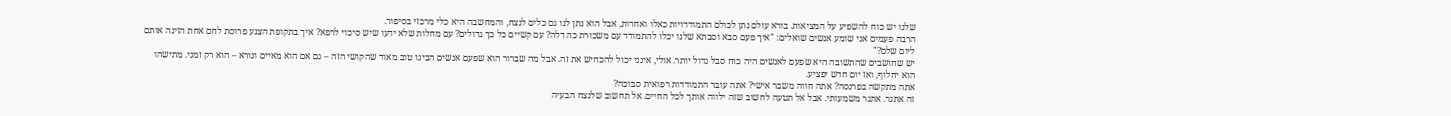שלנו יש כוח להשפיע על המציאות. בורא עולם נתן לכולם התמודדויות כאלו ואחרות, אבל הוא נתן לנו גם כלים לנצח, והמחשבה היא כלי מרכזי בסיפור.
הרבה פעמים אני שומע אנשים שואלים: "איך פעם סבא וסבתא שלנו יכלו להתמודד עם משכורת כה דלה? עם קשיים כל כך גדולים? עם מחלות שלא ידעו שיש סיכוי לרפא? איך בתקופת הצנע פרוסת לחם אחת הזינה אותם ליום שלם?"
יש שחושבים שהתשובה היא שפעם לאנשים היה כוח סבל גדול יותר. אולי, אינני יכול להכחיש את זה. אבל מה שברור הוא שפעם אנשים הבינו טוב מאוד שהקושי הזה – גם אם הוא מאיים ונורא – הוא רק זמני. מתישהו הוא יחלוף, ואז יום חדש יפציע.
אתה מתקשה בפרנסה? אתה חווה משבר אישי? אתה עובר התמודדות רפואית סבוכה?
זה אתגר. אתגר משמעותי. אבל אל תטעה לחשוב שזה ילווה אותך לכל החיים. אל תחשוב שלנצח הבעיה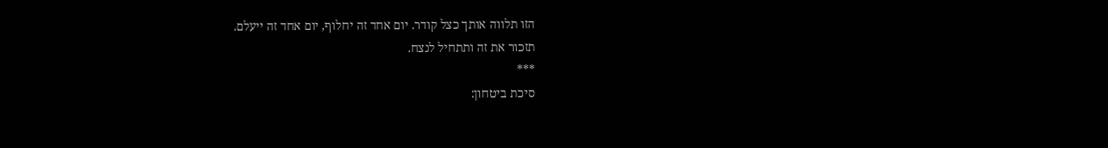הזו תלווה אותך כצל קודר. יום אחד זה יחלוף, יום אחד זה ייעלם.
תזכור את זה ותתחיל לנצח.
***
סיכת ביטחון: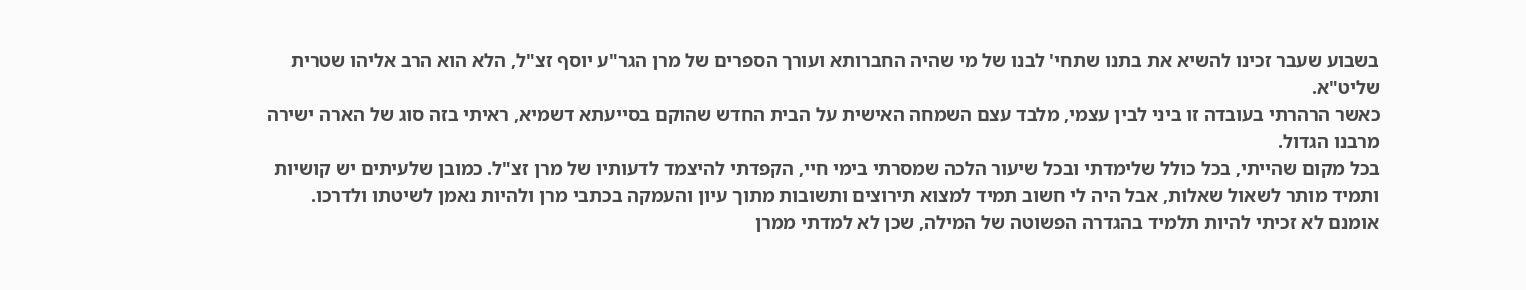בשבוע שעבר זכינו להשיא את בתנו שתחי' לבנו של מי שהיה החברותא ועורך הספרים של מרן הגר"ע יוסף זצ"ל, הלא הוא הרב אליהו שטרית שליט"א.
כאשר הרהרתי בעובדה זו ביני לבין עצמי, מלבד עצם השמחה האישית על הבית החדש שהוקם בסייעתא דשמיא, ראיתי בזה סוג של הארה ישירה מרבנו הגדול.
בכל מקום שהייתי, בכל כולל שלימדתי ובכל שיעור הלכה שמסרתי בימי חיי, הקפדתי להיצמד לדעותיו של מרן זצ"ל. כמובן שלעיתים יש קושיות ותמיד מותר לשאול שאלות, אבל היה לי חשוב תמיד למצוא תירוצים ותשובות מתוך עיון והעמקה בכתבי מרן ולהיות נאמן לשיטתו ולדרכו.
אומנם לא זכיתי להיות תלמיד בהגדרה הפשוטה של המילה, שכן לא למדתי ממרן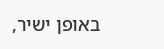באופן ישיר,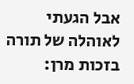אבל הגעתי לאוהלה של תורה בזכות מרן: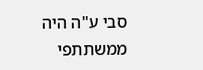סבי ע"ה היה ממשתתפי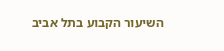השיעור הקבוע בתל אביב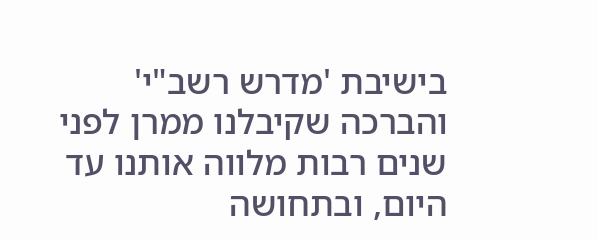בישיבת 'מדרש רשב"י' והברכה שקיבלנו ממרן לפני שנים רבות מלווה אותנו עד היום, ובתחושה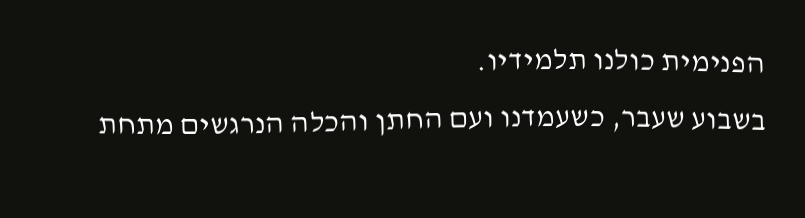הפנימית כולנו תלמידיו.
בשבוע שעבר, כשעמדנו ועם החתן והכלה הנרגשים מתחת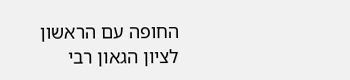החופה עם הראשון לציון הגאון רבי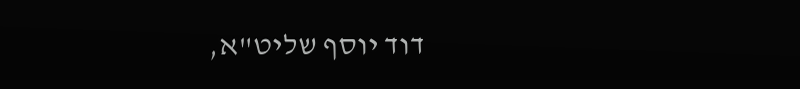דוד יוסף שליט"א,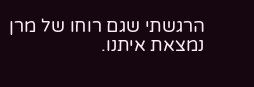הרגשתי שגם רוחו של מרן נמצאת איתנו.